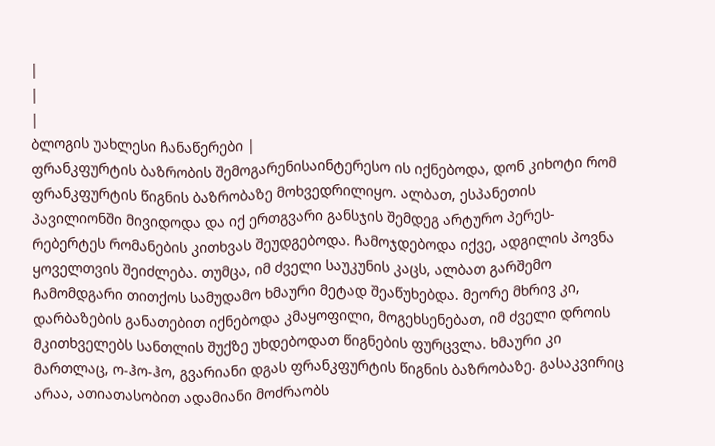|
|
|
ბლოგის უახლესი ჩანაწერები |
ფრანკფურტის ბაზრობის შემოგარენისაინტერესო ის იქნებოდა, დონ კიხოტი რომ ფრანკფურტის წიგნის ბაზრობაზე მოხვედრილიყო. ალბათ, ესპანეთის პავილიონში მივიდოდა და იქ ერთგვარი განსჯის შემდეგ არტურო პერეს-რებერტეს რომანების კითხვას შეუდგებოდა. ჩამოჯდებოდა იქვე, ადგილის პოვნა ყოველთვის შეიძლება. თუმცა, იმ ძველი საუკუნის კაცს, ალბათ გარშემო ჩამომდგარი თითქოს სამუდამო ხმაური მეტად შეაწუხებდა. მეორე მხრივ კი, დარბაზების განათებით იქნებოდა კმაყოფილი, მოგეხსენებათ, იმ ძველი დროის მკითხველებს სანთლის შუქზე უხდებოდათ წიგნების ფურცვლა. ხმაური კი მართლაც, ო-ჰო-ჰო, გვარიანი დგას ფრანკფურტის წიგნის ბაზრობაზე. გასაკვირიც არაა, ათიათასობით ადამიანი მოძრაობს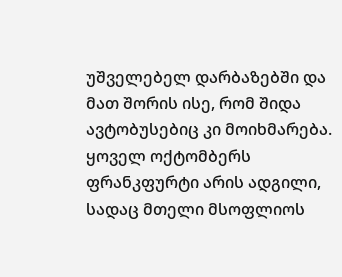უშველებელ დარბაზებში და მათ შორის ისე, რომ შიდა ავტობუსებიც კი მოიხმარება. ყოველ ოქტომბერს ფრანკფურტი არის ადგილი, სადაც მთელი მსოფლიოს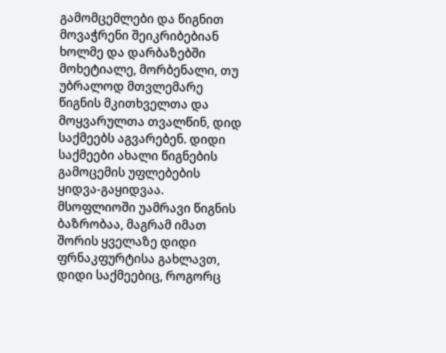გამომცემლები და წიგნით მოვაჭრენი შეიკრიბებიან ხოლმე და დარბაზებში მოხეტიალე, მორბენალი, თუ უბრალოდ მთვლემარე წიგნის მკითხველთა და მოყვარულთა თვალწინ, დიდ საქმეებს აგვარებენ. დიდი საქმეები ახალი წიგნების გამოცემის უფლებების ყიდვა-გაყიდვაა. მსოფლიოში უამრავი წიგნის ბაზრობაა, მაგრამ იმათ შორის ყველაზე დიდი ფრნაკფურტისა გახლავთ, დიდი საქმეებიც, როგორც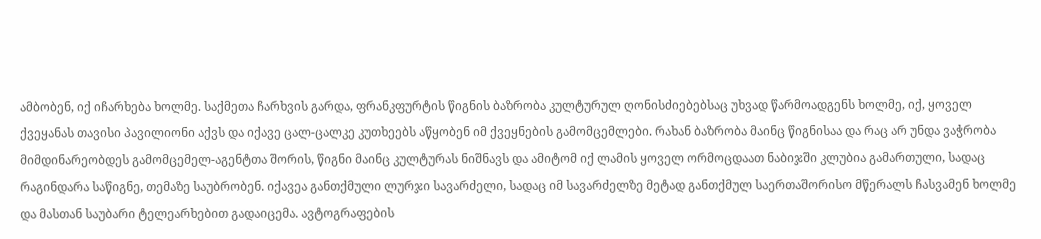ამბობენ, იქ იჩარხება ხოლმე. საქმეთა ჩარხვის გარდა, ფრანკფურტის წიგნის ბაზრობა კულტურულ ღონისძიებებსაც უხვად წარმოადგენს ხოლმე, იქ, ყოველ ქვეყანას თავისი პავილიონი აქვს და იქავე ცალ-ცალკე კუთხეებს აწყობენ იმ ქვეყნების გამომცემლები. რახან ბაზრობა მაინც წიგნისაა და რაც არ უნდა ვაჭრობა მიმდინარეობდეს გამომცემელ-აგენტთა შორის, წიგნი მაინც კულტურას ნიშნავს და ამიტომ იქ ლამის ყოველ ორმოცდაათ ნაბიჯში კლუბია გამართული, სადაც რაგინდარა საწიგნე, თემაზე საუბრობენ. იქავეა განთქმული ლურჯი სავარძელი, სადაც იმ სავარძელზე მეტად განთქმულ საერთაშორისო მწერალს ჩასვამენ ხოლმე და მასთან საუბარი ტელეარხებით გადაიცემა. ავტოგრაფების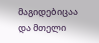მაგიდებიცაა და მთელი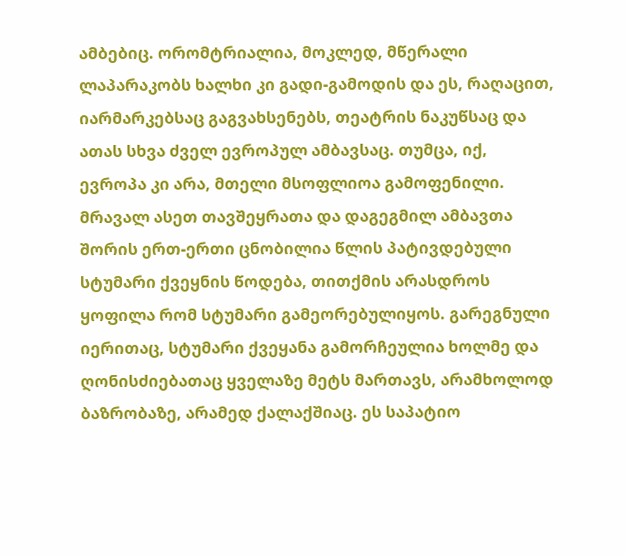ამბებიც. ორომტრიალია, მოკლედ, მწერალი ლაპარაკობს ხალხი კი გადი-გამოდის და ეს, რაღაცით, იარმარკებსაც გაგვახსენებს, თეატრის ნაკუწსაც და ათას სხვა ძველ ევროპულ ამბავსაც. თუმცა, იქ, ევროპა კი არა, მთელი მსოფლიოა გამოფენილი. მრავალ ასეთ თავშეყრათა და დაგეგმილ ამბავთა შორის ერთ-ერთი ცნობილია წლის პატივდებული სტუმარი ქვეყნის წოდება, თითქმის არასდროს ყოფილა რომ სტუმარი გამეორებულიყოს. გარეგნული იერითაც, სტუმარი ქვეყანა გამორჩეულია ხოლმე და ღონისძიებათაც ყველაზე მეტს მართავს, არამხოლოდ ბაზრობაზე, არამედ ქალაქშიაც. ეს საპატიო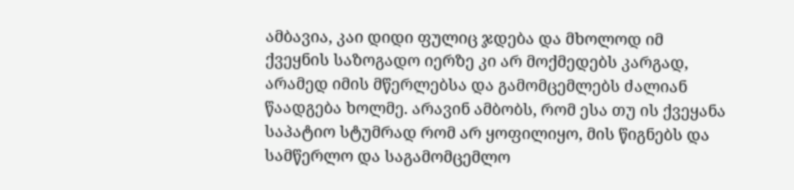ამბავია, კაი დიდი ფულიც ჯდება და მხოლოდ იმ ქვეყნის საზოგადო იერზე კი არ მოქმედებს კარგად, არამედ იმის მწერლებსა და გამომცემლებს ძალიან წაადგება ხოლმე. არავინ ამბობს, რომ ესა თუ ის ქვეყანა საპატიო სტუმრად რომ არ ყოფილიყო, მის წიგნებს და სამწერლო და საგამომცემლო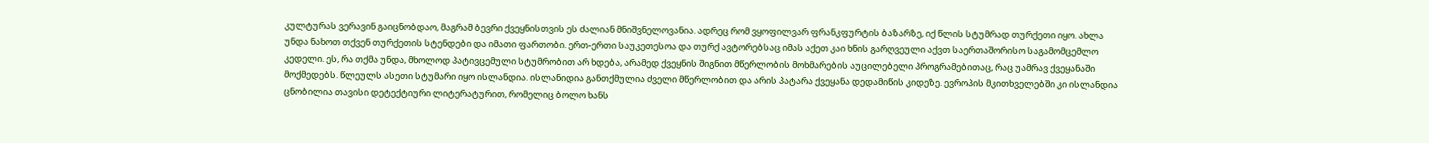კულტურას ვერავინ გაიცნობდაო, მაგრამ ბევრი ქვეყნისთვის ეს ძალიან მნიშვნელოვანია. ადრეც რომ ვყოფილვარ ფრანკფურტის ბაზარზე, იქ წლის სტუმრად თურქეთი იყო. ახლა უნდა ნახოთ თქვენ თურქეთის სტენდები და იმათი ფართობი. ერთ-ერთი საუკეთესოა და თურქ ავტორებსაც იმას აქეთ კაი ხნის გარღვეული აქვთ საერთაშორისო საგამომცემლო კედელი. ეს, რა თქმა უნდა, მხოლოდ პატივცემული სტუმრობით არ ხდება, არამედ ქვეყნის შიგნით მწერლობის მოხმარების აუცილებელი პროგრამებითაც, რაც უამრავ ქვეყანაში მოქმედებს. წლეულს ასეთი სტუმარი იყო ისლანდია. ისლანიდია განთქმულია ძველი მწერლობით და არის პატარა ქვეყანა დედამიწის კიდეზე. ევროპის მკითხველებში კი ისლანდია ცნობილია თავისი დეტექტიური ლიტერატურით, რომელიც ბოლო ხანს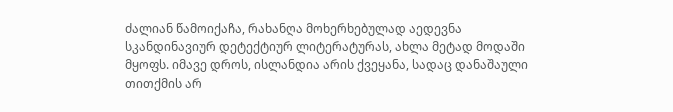ძალიან წამოიქაჩა, რახანღა მოხერხებულად აედევნა სკანდინავიურ დეტექტიურ ლიტერატურას, ახლა მეტად მოდაში მყოფს. იმავე დროს, ისლანდია არის ქვეყანა, სადაც დანაშაული თითქმის არ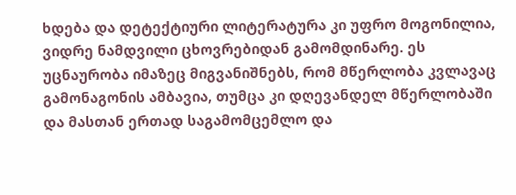ხდება და დეტექტიური ლიტერატურა კი უფრო მოგონილია, ვიდრე ნამდვილი ცხოვრებიდან გამომდინარე. ეს უცნაურობა იმაზეც მიგვანიშნებს, რომ მწერლობა კვლავაც გამონაგონის ამბავია, თუმცა კი დღევანდელ მწერლობაში და მასთან ერთად საგამომცემლო და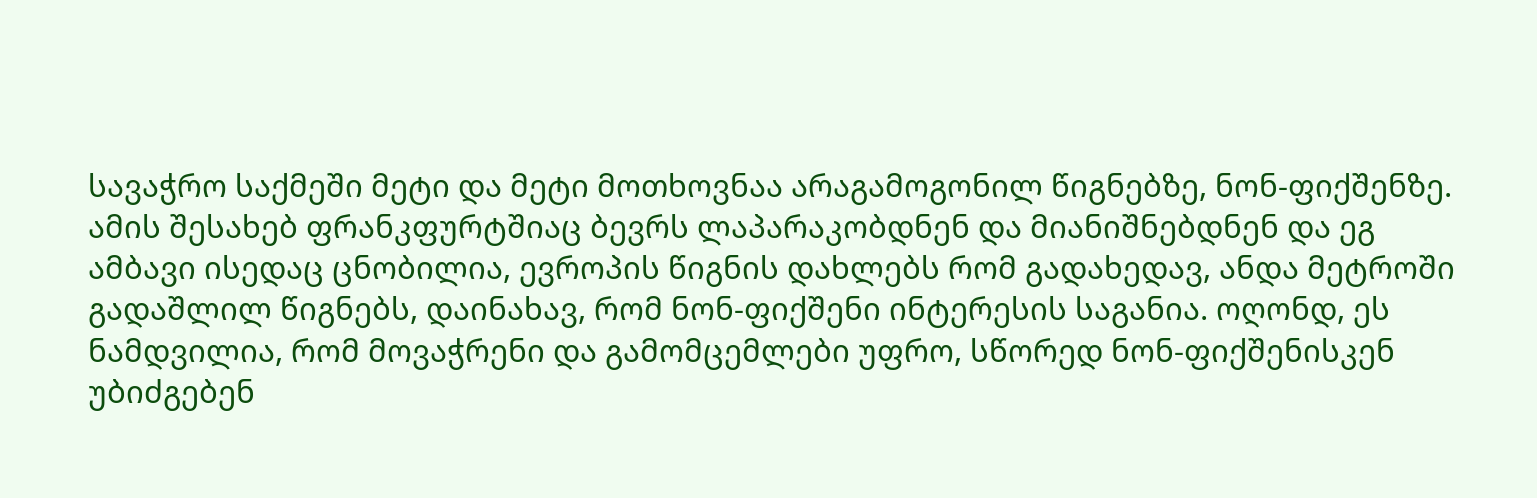სავაჭრო საქმეში მეტი და მეტი მოთხოვნაა არაგამოგონილ წიგნებზე, ნონ-ფიქშენზე. ამის შესახებ ფრანკფურტშიაც ბევრს ლაპარაკობდნენ და მიანიშნებდნენ და ეგ ამბავი ისედაც ცნობილია, ევროპის წიგნის დახლებს რომ გადახედავ, ანდა მეტროში გადაშლილ წიგნებს, დაინახავ, რომ ნონ-ფიქშენი ინტერესის საგანია. ოღონდ, ეს ნამდვილია, რომ მოვაჭრენი და გამომცემლები უფრო, სწორედ ნონ-ფიქშენისკენ უბიძგებენ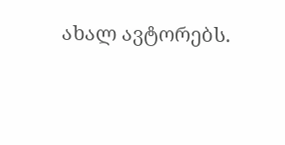ახალ ავტორებს.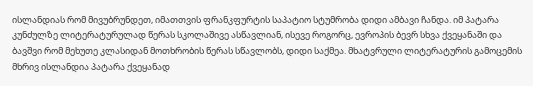ისლანდიას რომ მივუბრუნდეთ, იმათთვის ფრანკფურტის საპატიო სტუმრობა დიდი ამბავი ჩანდა. იმ პატარა კუნძულზე ლიტერატურულად წერას სკოლაშივე ასწავლიან, ისევე როგორც, ევროპის ბევრ სხვა ქვეყანაში და ბავშვი რომ მეხუთე კლასიდან მოთხრობის წერას სწავლობს, დიდი საქმეა. მხატვრული ლიტერატურის გამოცემის მხრივ ისლანდია პატარა ქვეყანად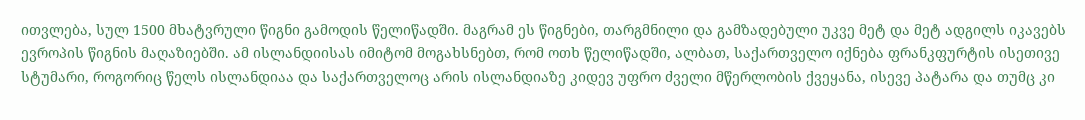ითვლება, სულ 1500 მხატვრული წიგნი გამოდის წელიწადში. მაგრამ ეს წიგნები, თარგმნილი და გამზადებული უკვე მეტ და მეტ ადგილს იკავებს ევროპის წიგნის მაღაზიებში. ამ ისლანდიისას იმიტომ მოგახსნებთ, რომ ოთხ წელიწადში, ალბათ, საქართველო იქნება ფრანკფურტის ისეთივე სტუმარი, როგორიც წელს ისლანდიაა და საქართველოც არის ისლანდიაზე კიდევ უფრო ძველი მწერლობის ქვეყანა, ისევე პატარა და თუმც კი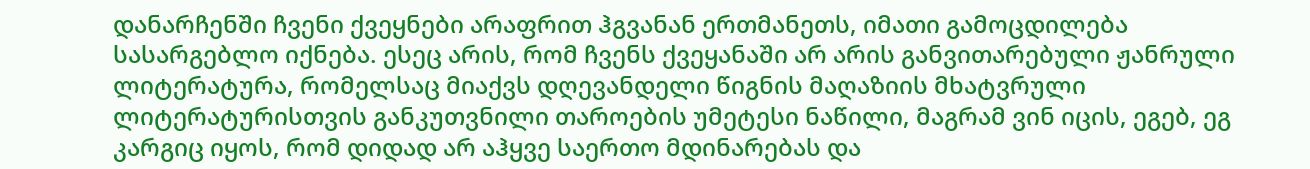დანარჩენში ჩვენი ქვეყნები არაფრით ჰგვანან ერთმანეთს, იმათი გამოცდილება სასარგებლო იქნება. ესეც არის, რომ ჩვენს ქვეყანაში არ არის განვითარებული ჟანრული ლიტერატურა, რომელსაც მიაქვს დღევანდელი წიგნის მაღაზიის მხატვრული ლიტერატურისთვის განკუთვნილი თაროების უმეტესი ნაწილი, მაგრამ ვინ იცის, ეგებ, ეგ კარგიც იყოს, რომ დიდად არ აჰყვე საერთო მდინარებას და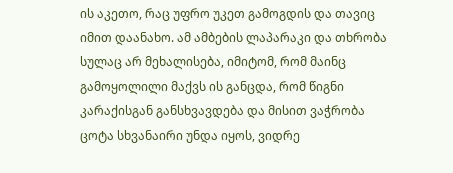ის აკეთო, რაც უფრო უკეთ გამოგდის და თავიც იმით დაანახო. ამ ამბების ლაპარაკი და თხრობა სულაც არ მეხალისება, იმიტომ, რომ მაინც გამოყოლილი მაქვს ის განცდა, რომ წიგნი კარაქისგან განსხვავდება და მისით ვაჭრობა ცოტა სხვანაირი უნდა იყოს, ვიდრე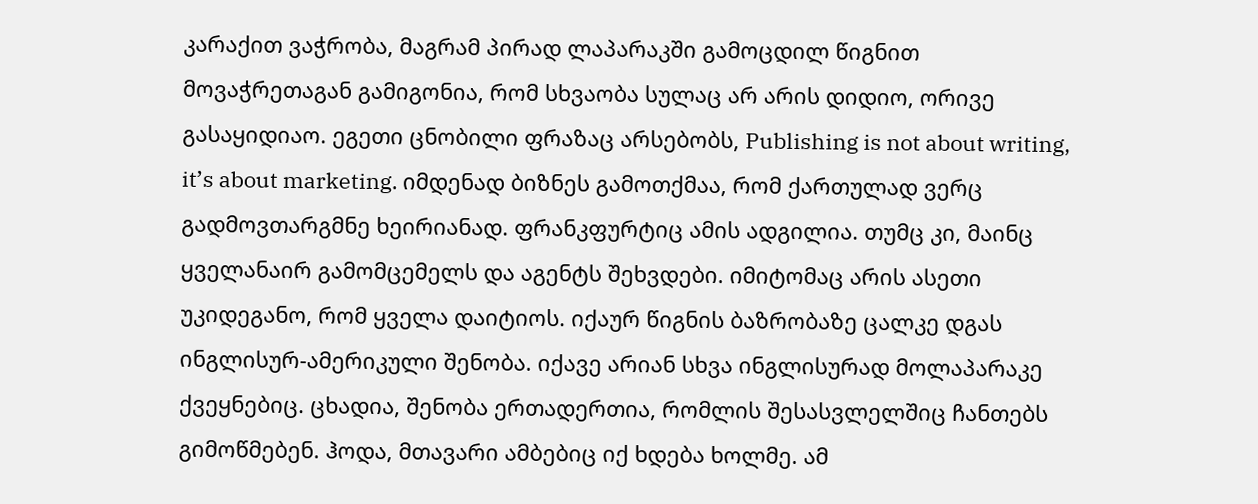კარაქით ვაჭრობა, მაგრამ პირად ლაპარაკში გამოცდილ წიგნით მოვაჭრეთაგან გამიგონია, რომ სხვაობა სულაც არ არის დიდიო, ორივე გასაყიდიაო. ეგეთი ცნობილი ფრაზაც არსებობს, Publishing is not about writing, it’s about marketing. იმდენად ბიზნეს გამოთქმაა, რომ ქართულად ვერც გადმოვთარგმნე ხეირიანად. ფრანკფურტიც ამის ადგილია. თუმც კი, მაინც ყველანაირ გამომცემელს და აგენტს შეხვდები. იმიტომაც არის ასეთი უკიდეგანო, რომ ყველა დაიტიოს. იქაურ წიგნის ბაზრობაზე ცალკე დგას ინგლისურ-ამერიკული შენობა. იქავე არიან სხვა ინგლისურად მოლაპარაკე ქვეყნებიც. ცხადია, შენობა ერთადერთია, რომლის შესასვლელშიც ჩანთებს გიმოწმებენ. ჰოდა, მთავარი ამბებიც იქ ხდება ხოლმე. ამ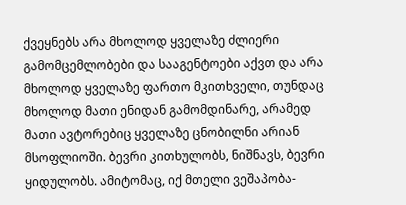ქვეყნებს არა მხოლოდ ყველაზე ძლიერი გამომცემლობები და სააგენტოები აქვთ და არა მხოლოდ ყველაზე ფართო მკითხველი, თუნდაც მხოლოდ მათი ენიდან გამომდინარე, არამედ მათი ავტორებიც ყველაზე ცნობილნი არიან მსოფლიოში. ბევრი კითხულობს, ნიშნავს, ბევრი ყიდულობს. ამიტომაც, იქ მთელი ვეშაპობა-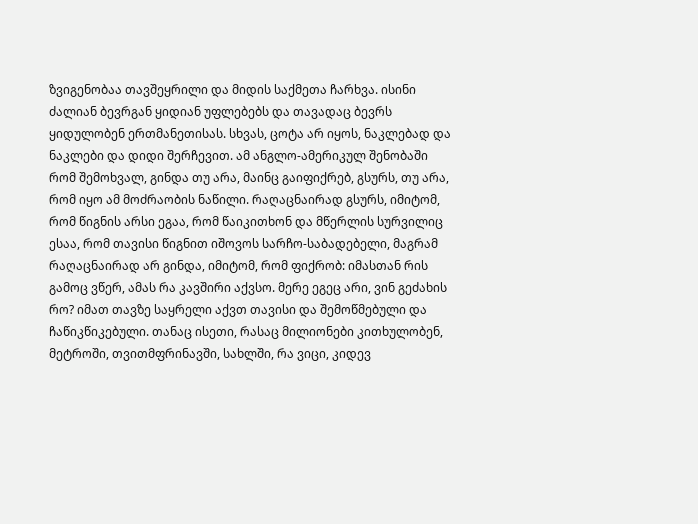ზვიგენობაა თავშეყრილი და მიდის საქმეთა ჩარხვა. ისინი ძალიან ბევრგან ყიდიან უფლებებს და თავადაც ბევრს ყიდულობენ ერთმანეთისას. სხვას, ცოტა არ იყოს, ნაკლებად და ნაკლები და დიდი შერჩევით. ამ ანგლო-ამერიკულ შენობაში რომ შემოხვალ, გინდა თუ არა, მაინც გაიფიქრებ, გსურს, თუ არა, რომ იყო ამ მოძრაობის ნაწილი. რაღაცნაირად გსურს, იმიტომ, რომ წიგნის არსი ეგაა, რომ წაიკითხონ და მწერლის სურვილიც ესაა, რომ თავისი წიგნით იშოვოს სარჩო-საბადებელი, მაგრამ რაღაცნაირად არ გინდა, იმიტომ, რომ ფიქრობ: იმასთან რის გამოც ვწერ, ამას რა კავშირი აქვსო. მერე ეგეც არი, ვინ გეძახის რო? იმათ თავზე საყრელი აქვთ თავისი და შემოწმებული და ჩაწიკწიკებული. თანაც ისეთი, რასაც მილიონები კითხულობენ, მეტროში, თვითმფრინავში, სახლში, რა ვიცი, კიდევ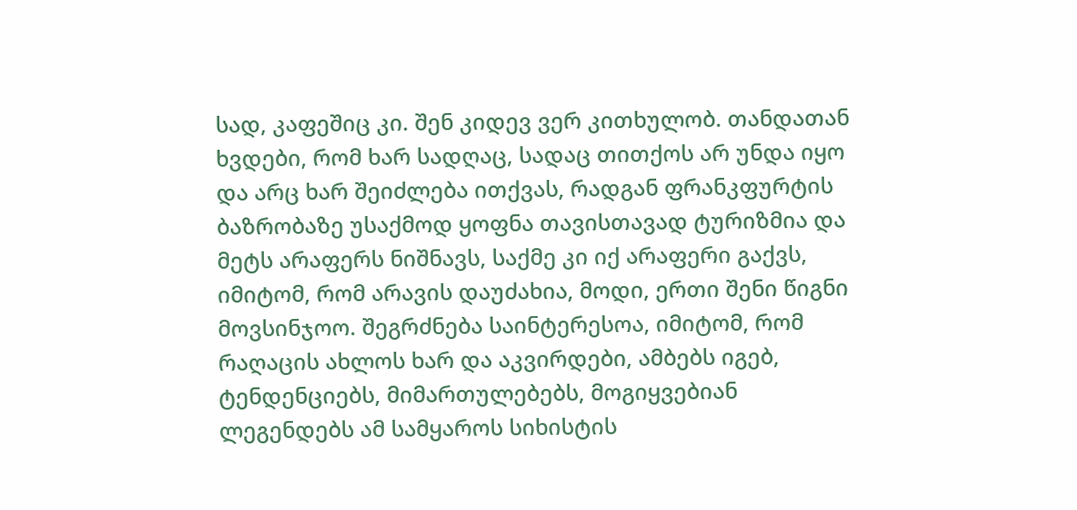სად, კაფეშიც კი. შენ კიდევ ვერ კითხულობ. თანდათან ხვდები, რომ ხარ სადღაც, სადაც თითქოს არ უნდა იყო და არც ხარ შეიძლება ითქვას, რადგან ფრანკფურტის ბაზრობაზე უსაქმოდ ყოფნა თავისთავად ტურიზმია და მეტს არაფერს ნიშნავს, საქმე კი იქ არაფერი გაქვს, იმიტომ, რომ არავის დაუძახია, მოდი, ერთი შენი წიგნი მოვსინჯოო. შეგრძნება საინტერესოა, იმიტომ, რომ რაღაცის ახლოს ხარ და აკვირდები, ამბებს იგებ, ტენდენციებს, მიმართულებებს, მოგიყვებიან ლეგენდებს ამ სამყაროს სიხისტის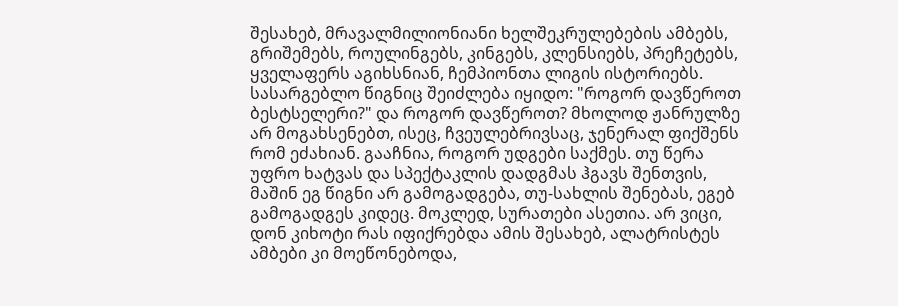შესახებ, მრავალმილიონიანი ხელშეკრულებების ამბებს, გრიშემებს, როულინგებს, კინგებს, კლენსიებს, პრეჩეტებს, ყველაფერს აგიხსნიან, ჩემპიონთა ლიგის ისტორიებს. სასარგებლო წიგნიც შეიძლება იყიდო: "როგორ დავწეროთ ბესტსელერი?" და როგორ დავწეროთ? მხოლოდ ჟანრულზე არ მოგახსენებთ, ისეც, ჩვეულებრივსაც, ჯენერალ ფიქშენს რომ ეძახიან. გააჩნია, როგორ უდგები საქმეს. თუ წერა უფრო ხატვას და სპექტაკლის დადგმას ჰგავს შენთვის, მაშინ ეგ წიგნი არ გამოგადგება, თუ-სახლის შენებას, ეგებ გამოგადგეს კიდეც. მოკლედ, სურათები ასეთია. არ ვიცი, დონ კიხოტი რას იფიქრებდა ამის შესახებ, ალატრისტეს ამბები კი მოეწონებოდა,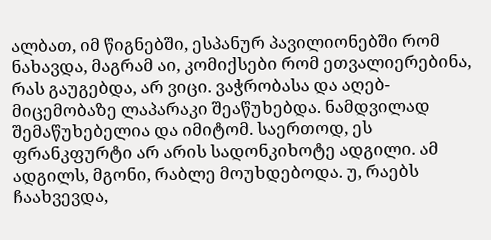ალბათ, იმ წიგნებში, ესპანურ პავილიონებში რომ ნახავდა, მაგრამ აი, კომიქსები რომ ეთვალიერებინა, რას გაუგებდა, არ ვიცი. ვაჭრობასა და აღებ-მიცემობაზე ლაპარაკი შეაწუხებდა. ნამდვილად შემაწუხებელია და იმიტომ. საერთოდ, ეს ფრანკფურტი არ არის სადონკიხოტე ადგილი. ამ ადგილს, მგონი, რაბლე მოუხდებოდა. უ, რაებს ჩაახვევდა,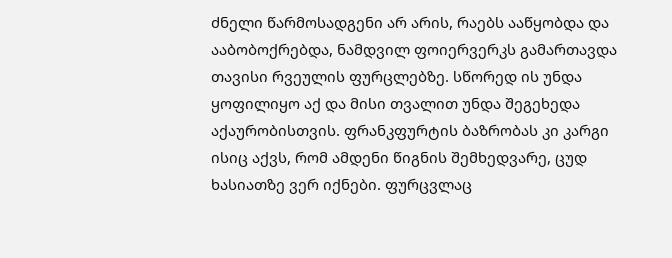ძნელი წარმოსადგენი არ არის, რაებს ააწყობდა და ააბობოქრებდა, ნამდვილ ფოიერვერკს გამართავდა თავისი რვეულის ფურცლებზე. სწორედ ის უნდა ყოფილიყო აქ და მისი თვალით უნდა შეგეხედა აქაურობისთვის. ფრანკფურტის ბაზრობას კი კარგი ისიც აქვს, რომ ამდენი წიგნის შემხედვარე, ცუდ ხასიათზე ვერ იქნები. ფურცვლაც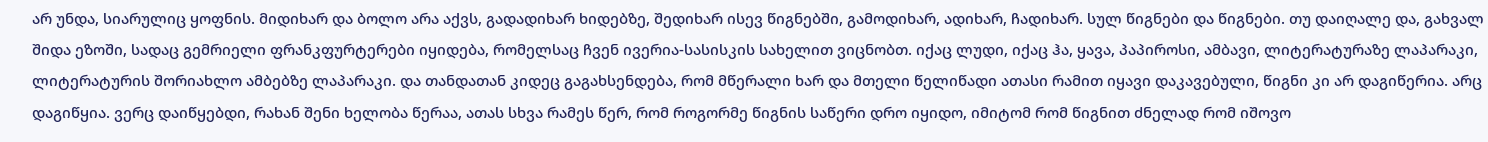არ უნდა, სიარულიც ყოფნის. მიდიხარ და ბოლო არა აქვს, გადადიხარ ხიდებზე, შედიხარ ისევ წიგნებში, გამოდიხარ, ადიხარ, ჩადიხარ. სულ წიგნები და წიგნები. თუ დაიღალე და, გახვალ შიდა ეზოში, სადაც გემრიელი ფრანკფურტერები იყიდება, რომელსაც ჩვენ ივერია-სასისკის სახელით ვიცნობთ. იქაც ლუდი, იქაც ჰა, ყავა, პაპიროსი, ამბავი, ლიტერატურაზე ლაპარაკი, ლიტერატურის შორიახლო ამბებზე ლაპარაკი. და თანდათან კიდეც გაგახსენდება, რომ მწერალი ხარ და მთელი წელიწადი ათასი რამით იყავი დაკავებული, წიგნი კი არ დაგიწერია. არც დაგიწყია. ვერც დაიწყებდი, რახან შენი ხელობა წერაა, ათას სხვა რამეს წერ, რომ როგორმე წიგნის საწერი დრო იყიდო, იმიტომ რომ წიგნით ძნელად რომ იშოვო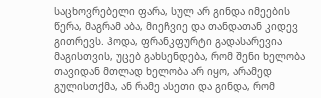საცხოვრებელი ფარა, სულ არ გინდა იმეების წერა, მაგრამ აბა, მიეჩვიე და თანდათან კიდევ გითრევს. ჰოდა, ფრანკფურტი გადასარევია მაგისთვის, უცებ გახსენდება, რომ შენი ხელობა თავიდან მთლად ხელობა არ იყო, არამედ გულისთქმა, ან რამე ასეთი და გინდა, რომ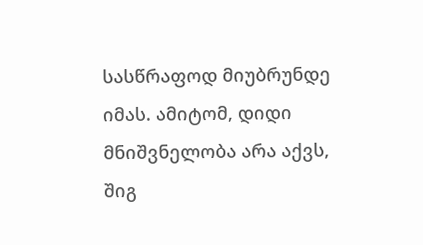სასწრაფოდ მიუბრუნდე იმას. ამიტომ, დიდი მნიშვნელობა არა აქვს, შიგ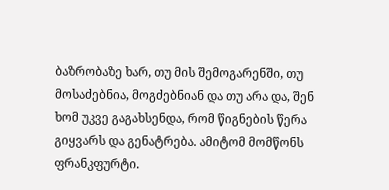ბაზრობაზე ხარ, თუ მის შემოგარენში, თუ მოსაძებნია, მოგძებნიან და თუ არა და, შენ ხომ უკვე გაგახსენდა, რომ წიგნების წერა გიყვარს და გენატრება. ამიტომ მომწონს ფრანკფურტი.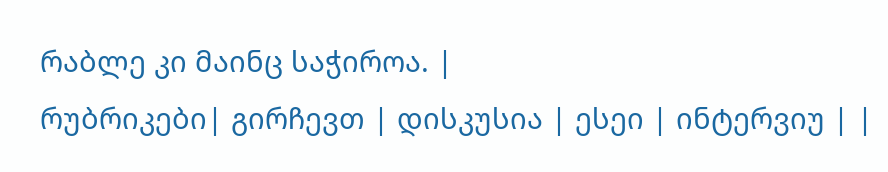რაბლე კი მაინც საჭიროა. |
რუბრიკები| გირჩევთ | დისკუსია | ესეი | ინტერვიუ | |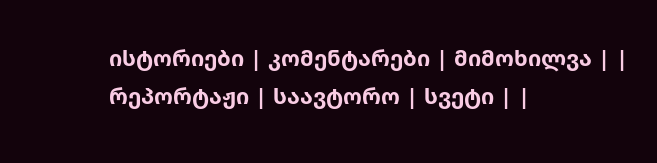ისტორიები | კომენტარები | მიმოხილვა | | რეპორტაჟი | საავტორო | სვეტი | |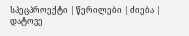სპეცპროექტი | წერილები | ძიება |
დატოვე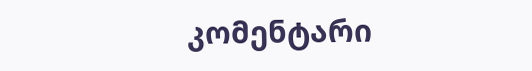კომენტარი